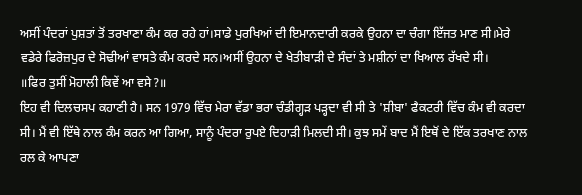ਅਸੀਂ ਪੰਦਰਾਂ ਪੁਸ਼ਤਾਂ ਤੋਂ ਤਰਖਾਣਾ ਕੰਮ ਕਰ ਰਹੇ ਹਾਂ।ਸਾਡੇ ਪੁਰਖਿਆਂ ਦੀ ਇਮਾਨਦਾਰੀ ਕਰਕੇ ਉਹਨਾ ਦਾ ਚੰਗਾ ਇੱਜਤ ਮਾਣ ਸੀ।ਮੇਰੇ ਵਡੇਰੇ ਫਿਰੋਜ਼ਪੁਰ ਦੇ ਸੋਢੀਆਂ ਵਾਸਤੇ ਕੰਮ ਕਰਦੇ ਸਨ।ਅਸੀਂ ਉਹਨਾ ਦੇ ਖੇਤੀਬਾੜੀ ਦੇ ਸੰਦਾਂ ਤੇ ਮਸ਼ੀਨਾਂ ਦਾ ਖਿਆਲ ਰੱਖਦੇ ਸੀ।
॥ਫਿਰ ਤੁਸੀਂ ਮੋਹਾਲੀ ਕਿਵੇਂ ਆ ਵਸੇ?॥
ਇਹ ਵੀ ਦਿਲਚਸਪ ਕਹਾਣੀ ਹੈ। ਸਨ 1979 ਵਿੱਚ ਮੇਰਾ ਵੱਡਾ ਭਰਾ ਚੰਡੀਗ੍ਹੜ ਪੜ੍ਹਦਾ ਵੀ ਸੀ ਤੇ 'ਸ਼ੀਬਾ' ਫੈਕਟਰੀ ਵਿੱਚ ਕੰਮ ਵੀ ਕਰਦਾ ਸੀ। ਮੈਂ ਵੀ ਇੱਥੇ ਨਾਲ ਕੰਮ ਕਰਨ ਆ ਗਿਆ, ਸਾਨੂੰ ਪੰਦਰਾ ਰੁਪਏ ਦਿਹਾੜੀ ਮਿਲਦੀ ਸੀ। ਕੁਝ ਸਮੇਂ ਬਾਦ ਮੈਂ ਇਥੋਂ ਦੇ ਇੱਕ ਤਰਖਾਣ ਨਾਲ ਰਲ ਕੇ ਆਪਣਾ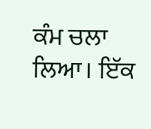ਕੰਮ ਚਲਾ ਲਿਆ। ਇੱਕ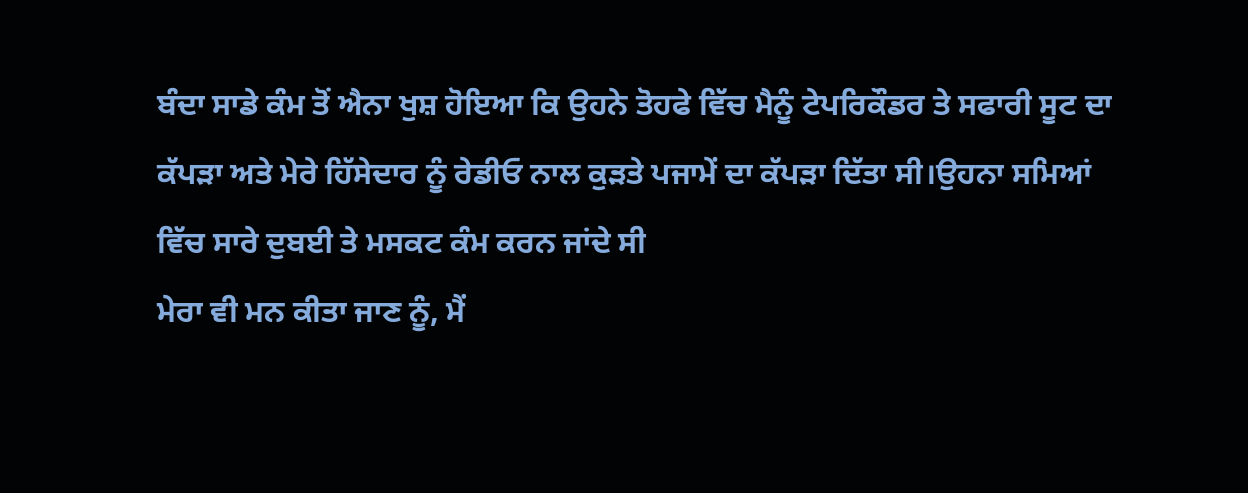ਬੰਦਾ ਸਾਡੇ ਕੰਮ ਤੋਂ ਐਨਾ ਖੁਸ਼ ਹੋਇਆ ਕਿ ਉਹਨੇ ਤੋਹਫੇ ਵਿੱਚ ਮੈਨੂੰ ਟੇਪਰਿਕੌਡਰ ਤੇ ਸਫਾਰੀ ਸੂਟ ਦਾ ਕੱਪੜਾ ਅਤੇ ਮੇਰੇ ਹਿੱਸੇਦਾਰ ਨੂੰ ਰੇਡੀਓ ਨਾਲ ਕੁੜਤੇ ਪਜਾਮੇਂ ਦਾ ਕੱਪੜਾ ਦਿੱਤਾ ਸੀ।ਉਹਨਾ ਸਮਿਆਂ ਵਿੱਚ ਸਾਰੇ ਦੁਬਈ ਤੇ ਮਸਕਟ ਕੰਮ ਕਰਨ ਜਾਂਦੇ ਸੀ
ਮੇਰਾ ਵੀ ਮਨ ਕੀਤਾ ਜਾਣ ਨੂੰ, ਮੈਂ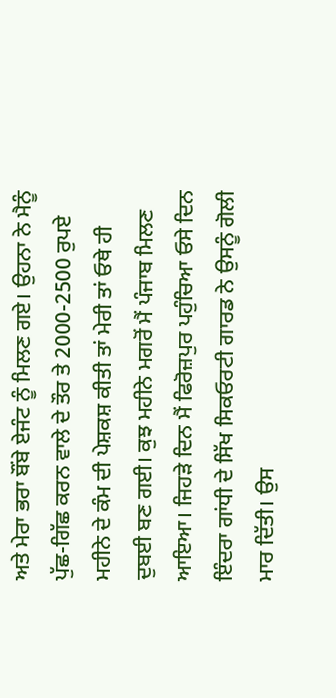ਅਤੇ ਮੇਰਾ ਭਰਾ ਬੌਂਬੇ ਏਜੰਟ ਨੂੰ ਮਿਲਣ ਗਏ। ਉਹਨਾ ਨੇ ਮੈਨੂੰ ਪੁੱਛ-ਗਿੱਛ ਕਰਨ ਵਾਲੇ ਦੇ ਤੌਰ ਤੇ 2000-2500 ਰੁਪਏ ਮਹੀਨੇ ਦੇ ਕੰਮ ਦੀ ਪੇਸ਼ਕਸ਼ ਕੀਤੀ ਤਾਂ ਮੇਰੀ ਤਾਂ ਓਥੇ ਹੀ ਦੁਬਈ ਬਣ ਗਈ। ਕੁਝ ਮਹੀਨੇ ਮਗਰੋਂ ਮੈਂ ਪੰਜਾਬ ਮਿਲਣ ਆਇਆ। ਜਿਹੜੇ ਦਿਨ ਮੈਂ ਫਿਰੋਜ਼ਪੁਰ ਪਹੁੰਚਿਆ ਓਸੇ ਦਿਨ ਇੰਦਰਾ ਗਾਂਧੀ ਦੇ ਸਿੱਖ ਸਿਕਓਰਟੀ ਗਾਰਡ ਨੇ ਉਸਨੂੰ ਗੋਲੀ ਮਾਰ ਦਿੱਤੀ। ਉਸ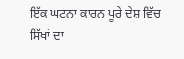ਇੱਕ ਘਟਨਾ ਕਾਰਨ ਪੂਰੇ ਦੇਸ਼ ਵਿੱਚ ਸਿੱਖਾਂ ਦਾ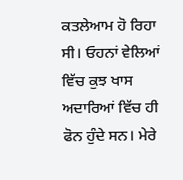ਕਤਲੇਆਮ ਹੋ ਰਿਹਾ ਸੀ। ਓਹਨਾਂ ਵੇਲਿਆਂ ਵਿੱਚ ਕੁਝ ਖਾਸ ਅਦਾਰਿਆਂ ਵਿੱਚ ਹੀ ਫੋਨ ਹੁੰਦੇ ਸਨ। ਮੇਰੇ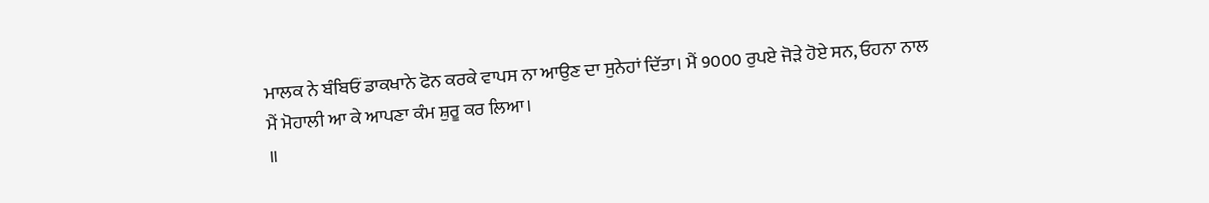ਮਾਲਕ ਨੇ ਬੰਬਿਓਂ ਡਾਕਖਾਨੇ ਫੋਨ ਕਰਕੇ ਵਾਪਸ ਨਾ ਆਉਣ ਦਾ ਸੁਨੇਹਾਂ ਦਿੱਤਾ। ਮੈਂ 9000 ਰੁਪਏ ਜੋੜੇ ਹੋਏ ਸਨ, ਓਹਨਾ ਨਾਲ ਮੈਂ ਮੋਹਾਲੀ ਆ ਕੇ ਆਪਣਾ ਕੰਮ ਸ਼ੁਰੂ ਕਰ ਲਿਆ।
॥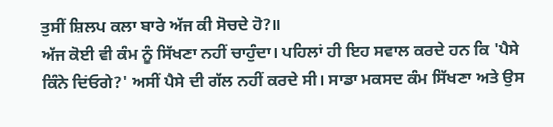ਤੁਸੀਂ ਸ਼ਿਲਪ ਕਲਾ ਬਾਰੇ ਅੱਜ ਕੀ ਸੋਚਦੇ ਹੋ?॥
ਅੱਜ ਕੋਈ ਵੀ ਕੰਮ ਨੂੰ ਸਿੱਖਣਾ ਨਹੀਂ ਚਾਹੁੰਦਾ। ਪਹਿਲਾਂ ਹੀ ਇਹ ਸਵਾਲ ਕਰਦੇ ਹਨ ਕਿ 'ਪੈਸੇ ਕਿੰਨੇ ਦਿਂਓਗੇ?' ਅਸੀਂ ਪੈਸੇ ਦੀ ਗੱਲ ਨਹੀਂ ਕਰਦੇ ਸੀ। ਸਾਡਾ ਮਕਸਦ ਕੰਮ ਸਿੱਖਣਾ ਅਤੇ ਉਸ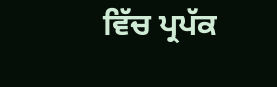ਵਿੱਚ ਪ੍ਰਪੱਕ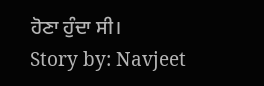ਹੋਣਾ ਹੁੰਦਾ ਸੀ।
Story by: Navjeet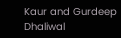Kaur and Gurdeep Dhaliwal